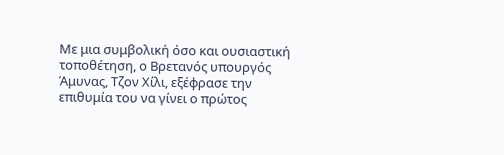Με μια συμβολική όσο και ουσιαστική τοποθέτηση, ο Βρετανός υπουργός Άμυνας, Τζον Χίλι, εξέφρασε την επιθυμία του να γίνει ο πρώτος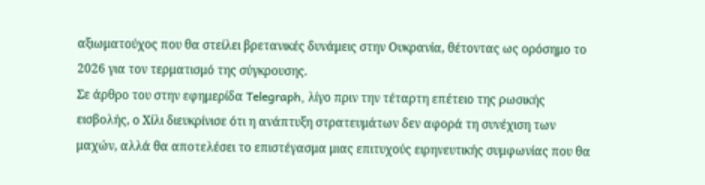αξιωματούχος που θα στείλει βρετανικές δυνάμεις στην Ουκρανία, θέτοντας ως ορόσημο το 2026 για τον τερματισμό της σύγκρουσης.
Σε άρθρο του στην εφημερίδα Telegraph, λίγο πριν την τέταρτη επέτειο της ρωσικής εισβολής, ο Χίλι διευκρίνισε ότι η ανάπτυξη στρατευμάτων δεν αφορά τη συνέχιση των μαχών, αλλά θα αποτελέσει το επιστέγασμα μιας επιτυχούς ειρηνευτικής συμφωνίας που θα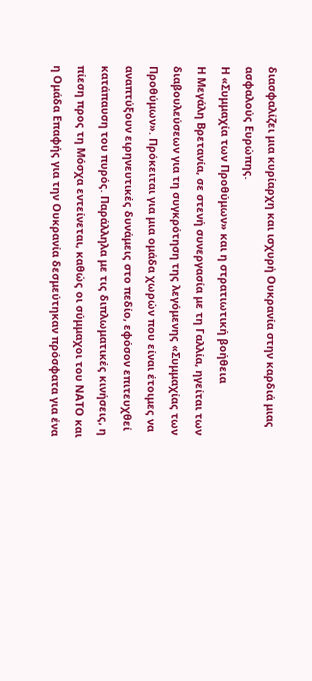διασφαλίζει μια κυρίαρχη και ισχυρή Ουκρανία στην καρδιά μιας ασφαλούς Ευρώπης.
Η «Συμμαχία των Προθύμων» και η στρατιωτική βοήθεια
Η Μεγάλη Βρετανία, σε στενή συνεργασία με τη Γαλλία, ηγείται των διαβουλεύσεων για τη συγκρότηση της λεγόμενης «Συμμαχίας των Προθύμων». Πρόκειται για μια ομάδα χωρών που είναι έτοιμες να αναπτύξουν ειρηνευτικές δυνάμεις στο πεδίο, εφόσον επιτευχθεί κατάπαυση του πυρός. Παράλληλα με τις διπλωματικές κινήσεις, η πίεση προς τη Μόσχα εντείνεται, καθώς οι σύμμαχοι του ΝΑΤΟ και η Ομάδα Επαφής για την Ουκρανία δεσμεύτηκαν πρόσφατα για ένα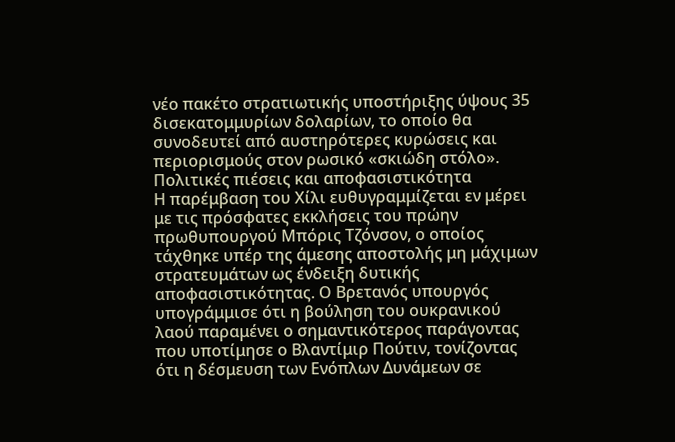νέο πακέτο στρατιωτικής υποστήριξης ύψους 35 δισεκατομμυρίων δολαρίων, το οποίο θα συνοδευτεί από αυστηρότερες κυρώσεις και περιορισμούς στον ρωσικό «σκιώδη στόλο».
Πολιτικές πιέσεις και αποφασιστικότητα
Η παρέμβαση του Χίλι ευθυγραμμίζεται εν μέρει με τις πρόσφατες εκκλήσεις του πρώην πρωθυπουργού Μπόρις Τζόνσον, ο οποίος τάχθηκε υπέρ της άμεσης αποστολής μη μάχιμων στρατευμάτων ως ένδειξη δυτικής αποφασιστικότητας. Ο Βρετανός υπουργός υπογράμμισε ότι η βούληση του ουκρανικού λαού παραμένει ο σημαντικότερος παράγοντας που υποτίμησε ο Βλαντίμιρ Πούτιν, τονίζοντας ότι η δέσμευση των Ενόπλων Δυνάμεων σε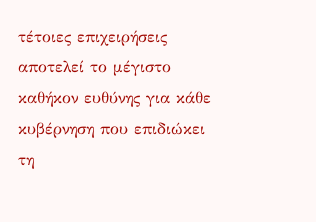τέτοιες επιχειρήσεις αποτελεί το μέγιστο καθήκον ευθύνης για κάθε κυβέρνηση που επιδιώκει τη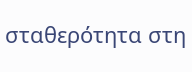σταθερότητα στη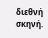διεθνή σκηνή.